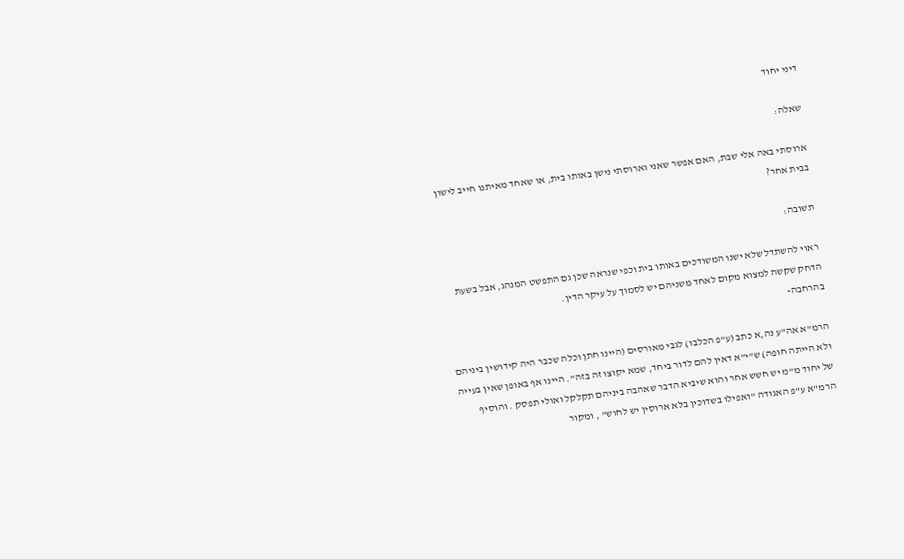דיני יחוד

שאלה:

ארוסתי באה אלי שבת, האם אפשר שאני וארוסתי נישן באותו בית, או שאחד מאיתנו חייב לישון בבית אחר?

תשובה:

ראוי להשתדל שלא ישנו המשודכים באותו בית וכפי שנראה שכן גם התפשט המנהג, אבל בשעת הדחק שקשה למצוא מקום לאחד משניהם יש לסמוך על עיקר הדין.
בהרחבה-

הרמ"א אה"ע נה,א כתב (ע"פ הכלבו) לגבי מאורסים (היינו חתן וכלה שכבר היה קידושין ביניהם ולא הייתה חופה) ש"י"א דאין להם לדור ביחד, שמא יקוצו זה בזה". היינו אף באופן שאין בעייה של יחוד מ"מ יש חשש אחר והוא שיביא הדבר שאהבה ביניהם תקלקל ואולי תפסק . והוסיף הרמ"א ע"פ האגודה "ואפילו בשדוכין בלא ארוסין יש לחוש" , ומקור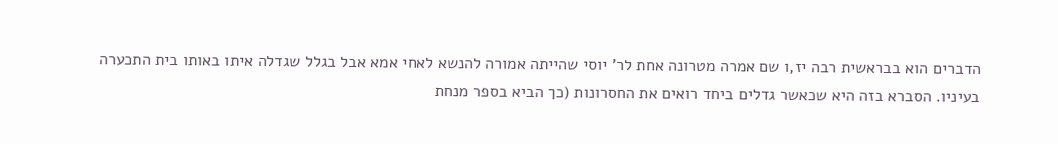הדברים הוא בבראשית רבה יז,ו שם אמרה מטרונה אחת לר' יוסי שהייתה אמורה להנשא לאחי אמא אבל בגלל שגדלה איתו באותו בית התכערה בעיניו. הסברא בזה היא שכאשר גדלים ביחד רואים את החסרונות (כך הביא בספר מנחת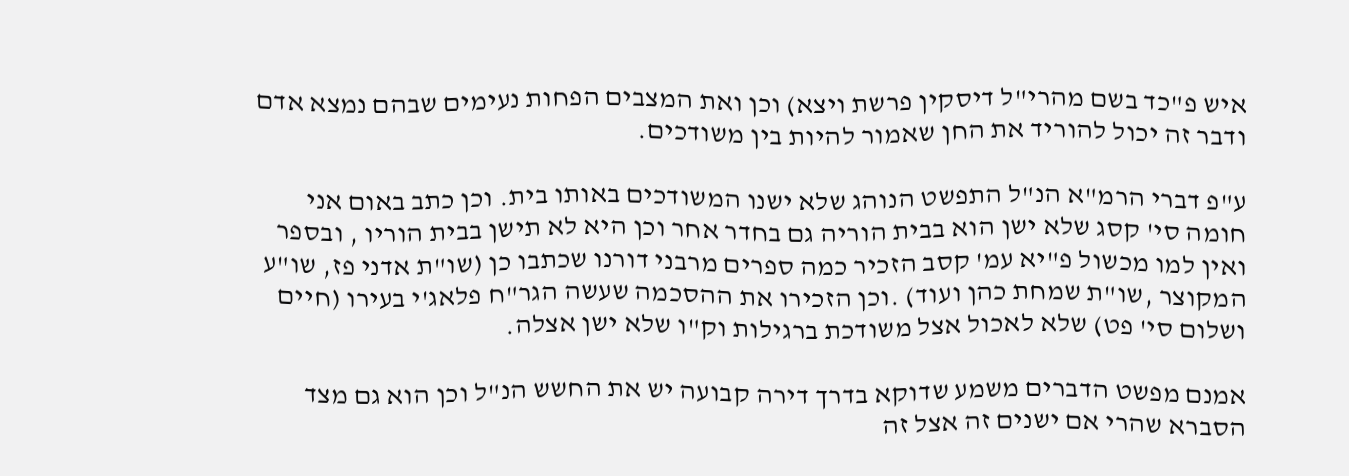איש פ"כד בשם מהרי"ל דיסקין פרשת ויצא) וכן ואת המצבים הפחות נעימים שבהם נמצא אדם ודבר זה יכול להוריד את החן שאמור להיות בין משודכים.

ע"פ דברי הרמ"א הנ"ל התפשט הנוהג שלא ישנו המשודכים באותו בית. וכן כתב באום אני חומה סי' קסג שלא ישן הוא בבית הוריה גם בחדר אחר וכן היא לא תישן בבית הוריו , ובספר ואין למו מכשול פ"יא עמ' קסב הזכיר כמה ספרים מרבני דורנו שכתבו כן (שו"ת אדני פז, שו"ע המקוצר ,שו"ת שמחת כהן ועוד) .וכן הזכירו את ההסכמה שעשה הגר"ח פלאג'י בעירו (חיים ושלום סי' פט) שלא לאכול אצל משודכת ברגילות וק"ו שלא ישן אצלה.

אמנם מפשט הדברים משמע שדוקא בדרך דירה קבועה יש את החשש הנ"ל וכן הוא גם מצד הסברא שהרי אם ישנים זה אצל זה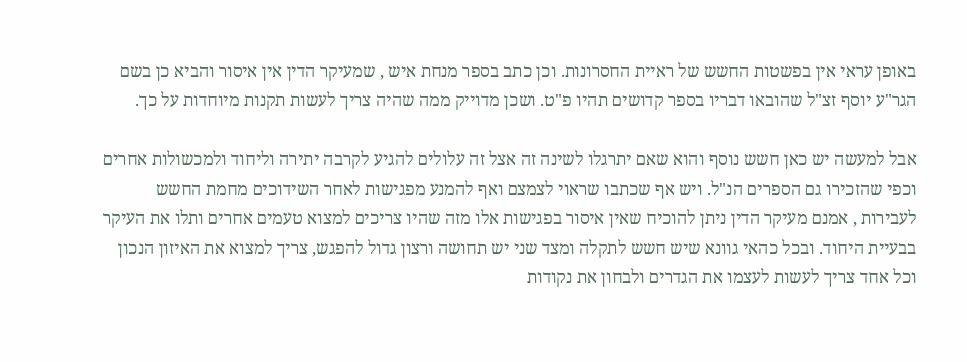באופן עראי אין בפשטות החשש של ראיית החסרונות. וכן כתב בספר מנחת איש , שמעיקר הדין אין איסור והביא כן בשם הגר"ע יוסף זצ"ל שהובאו דבריו בספר קדושים תהיו פ"ט. ושכן מדוייק ממה שהיה צריך לעשות תקנות מיוחדות על כך.

אבל למעשה יש כאן חשש נוסף והוא שאם יתרגלו לשינה זה אצל זה עלולים להגיע לקרבה יתירה וליחוד ולמכשולות אחרים וכפי שהזכירו גם הספרים הנ"ל. ויש אף שכתבו שראוי לצמצם ואף להמנע מפגישות לאחר השידוכים מחמת החשש לעבירות , אמנם מעיקר הדין ניתן להוכיח שאין איסור בפגישות אלו מזה שהיו צריכים למצוא טעמים אחרים ותלו את העיקר בבעיית היחוד. ובכל כהאי גוונא שיש חשש לתקלה ומצד שני יש תחושה ורצון גדול להפגש, צריך למצוא את האיזון הנכון וכל אחד צריך לעשות לעצמו את הגדרים ולבחון את נקודות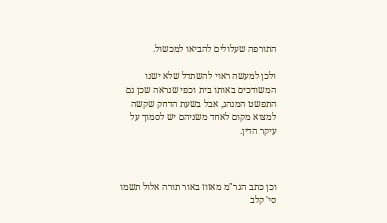התורפה שעלולים להביאו למכשול.

ולכן למעשה ראוי להשתדל שלא ישנו המשודכים באותו בית וכפי שנראה שכן גם התפשט המנהג, אבל בשעת הדחק שקשה למצוא מקום לאחד משניהם יש לסמוך על עיקר הדין.



וכן כתב הגר"מ מאזוז באור תורה אלול תשמו סי' קלב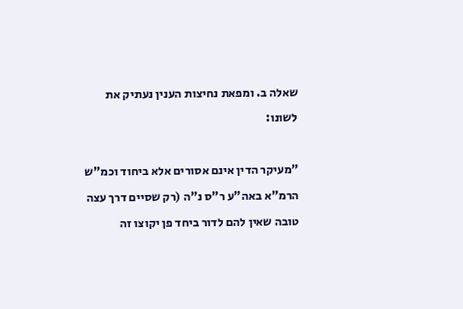שאלה ב. ומפאת נחיצות הענין נעתיק את לשונו:

"מעיקר הדין אינם אסורים אלא ביחוד וכמ"ש הרמ"א באה"ע ר"ס נ"ה (רק שסיים דרך עצה טובה שאין להם לדור ביחד פן יקוצו זה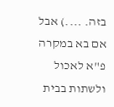בזה. ....) אבל אם בא במקרה פ"א לאכול ולשתות בבית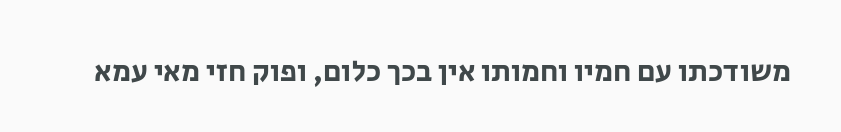משודכתו עם חמיו וחמותו אין בכך כלום, ופוק חזי מאי עמא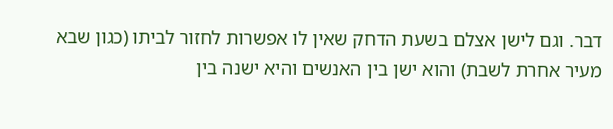דבר. וגם לישן אצלם בשעת הדחק שאין לו אפשרות לחזור לביתו (כגון שבא מעיר אחרת לשבת) והוא ישן בין האנשים והיא ישנה בין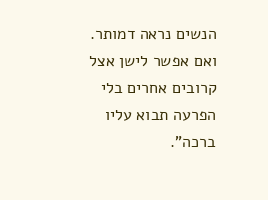הנשים נראה דמותר. ואם אפשר לישן אצל קרובים אחרים בלי הפרעה תבוא עליו ברכה".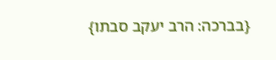{בברכה: הרב יעקב סבתו}